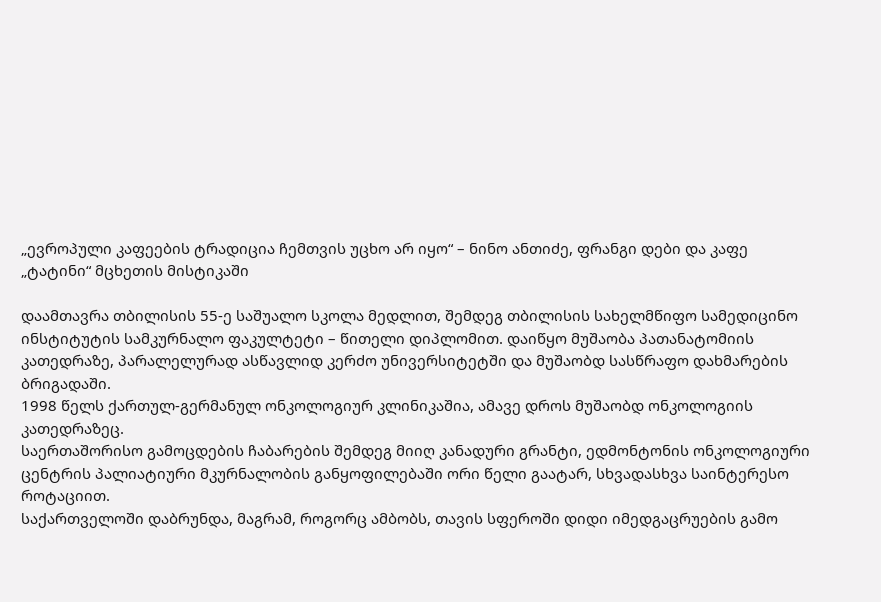„ევროპული კაფეების ტრადიცია ჩემთვის უცხო არ იყო“ – ნინო ანთიძე, ფრანგი დები და კაფე „ტატინი“ მცხეთის მისტიკაში

დაამთავრა თბილისის 55-ე საშუალო სკოლა მედლით, შემდეგ თბილისის სახელმწიფო სამედიცინო ინსტიტუტის სამკურნალო ფაკულტეტი – წითელი დიპლომით. დაიწყო მუშაობა პათანატომიის კათედრაზე, პარალელურად ასწავლიდ კერძო უნივერსიტეტში და მუშაობდ სასწრაფო დახმარების ბრიგადაში.
1998 წელს ქართულ-გერმანულ ონკოლოგიურ კლინიკაშია, ამავე დროს მუშაობდ ონკოლოგიის კათედრაზეც.
საერთაშორისო გამოცდების ჩაბარების შემდეგ მიიღ კანადური გრანტი, ედმონტონის ონკოლოგიური ცენტრის პალიატიური მკურნალობის განყოფილებაში ორი წელი გაატარ, სხვადასხვა საინტერესო როტაციით.
საქართველოში დაბრუნდა, მაგრამ, როგორც ამბობს, თავის სფეროში დიდი იმედგაცრუების გამო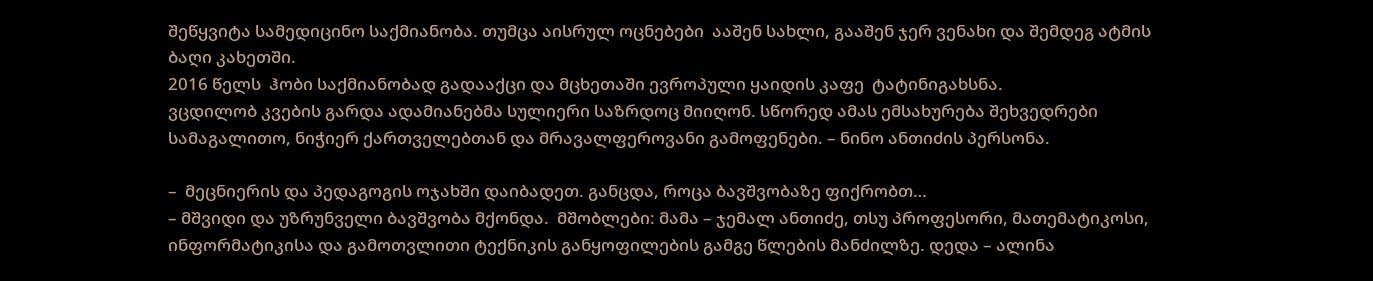შეწყვიტა სამედიცინო საქმიანობა. თუმცა აისრულ ოცნებები  ააშენ სახლი, გააშენ ჯერ ვენახი და შემდეგ ატმის ბაღი კახეთში.
2016 წელს  ჰობი საქმიანობად გადააქცი და მცხეთაში ევროპული ყაიდის კაფე  ტატინიგახსნა.
ვცდილობ კვების გარდა ადამიანებმა სულიერი საზრდოც მიიღონ. სწორედ ამას ემსახურება შეხვედრები სამაგალითო, ნიჭიერ ქართველებთან და მრავალფეროვანი გამოფენები. – ნინო ანთიძის პერსონა.

–  მეცნიერის და პედაგოგის ოჯახში დაიბადეთ. განცდა, როცა ბავშვობაზე ფიქრობთ…
– მშვიდი და უზრუნველი ბავშვობა მქონდა.  მშობლები: მამა – ჯემალ ანთიძე, თსუ პროფესორი, მათემატიკოსი, ინფორმატიკისა და გამოთვლითი ტექნიკის განყოფილების გამგე წლების მანძილზე. დედა – ალინა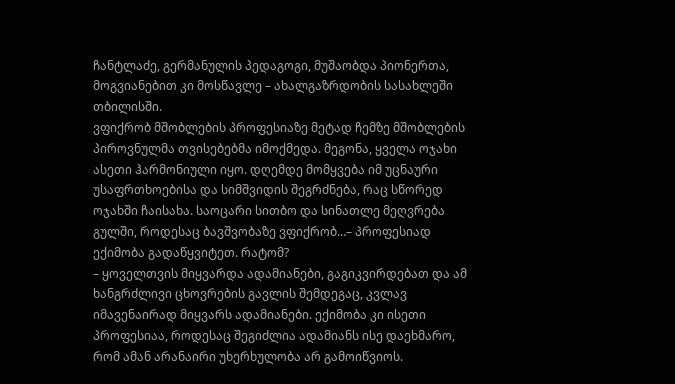ჩანტლაძე, გერმანულის პედაგოგი, მუშაობდა პიონერთა, მოგვიანებით კი მოსწავლე – ახალგაზრდობის სასახლეში თბილისში.
ვფიქრობ მშობლების პროფესიაზე მეტად ჩემზე მშობლების პიროვნულმა თვისებებმა იმოქმედა. მეგონა, ყველა ოჯახი ასეთი ჰარმონიული იყო. დღემდე მომყვება იმ უცნაური უსაფრთხოებისა და სიმშვიდის შეგრძნება, რაც სწორედ ოჯახში ჩაისახა. საოცარი სითბო და სინათლე მეღვრება გულში, როდესაც ბავშვობაზე ვფიქრობ…– პროფესიად ექიმობა გადაწყვიტეთ. რატომ?
– ყოველთვის მიყვარდა ადამიანები, გაგიკვირდებათ და ამ ხანგრძლივი ცხოვრების გავლის შემდეგაც, კვლავ იმავენაირად მიყვარს ადამიანები. ექიმობა კი ისეთი პროფესიაა, როდესაც შეგიძლია ადამიანს ისე დაეხმარო, რომ ამან არანაირი უხერხულობა არ გამოიწვიოს.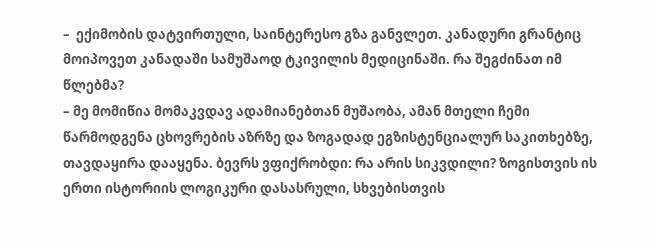–  ექიმობის დატვირთული, საინტერესო გზა განვლეთ. კანადური გრანტიც მოიპოვეთ კანადაში სამუშაოდ ტკივილის მედიცინაში. რა შეგძინათ იმ წლებმა?
– მე მომიწია მომაკვდავ ადამიანებთან მუშაობა, ამან მთელი ჩემი წარმოდგენა ცხოვრების აზრზე და ზოგადად ეგზისტენციალურ საკითხებზე, თავდაყირა დააყენა. ბევრს ვფიქრობდი: რა არის სიკვდილი? ზოგისთვის ის ერთი ისტორიის ლოგიკური დასასრული, სხვებისთვის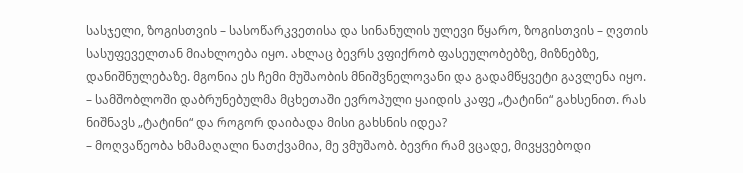სასჯელი, ზოგისთვის – სასოწარკვეთისა და სინანულის ულევი წყარო, ზოგისთვის – ღვთის სასუფეველთან მიახლოება იყო. ახლაც ბევრს ვფიქრობ ფასეულობებზე, მიზნებზე, დანიშნულებაზე. მგონია ეს ჩემი მუშაობის მნიშვნელოვანი და გადამწყვეტი გავლენა იყო.
– სამშობლოში დაბრუნებულმა მცხეთაში ევროპული ყაიდის კაფე „ტატინი“ გახსენით. რას ნიშნავს „ტატინი“ და როგორ დაიბადა მისი გახსნის იდეა?
– მოღვაწეობა ხმამაღალი ნათქვამია, მე ვმუშაობ. ბევრი რამ ვცადე, მივყვებოდი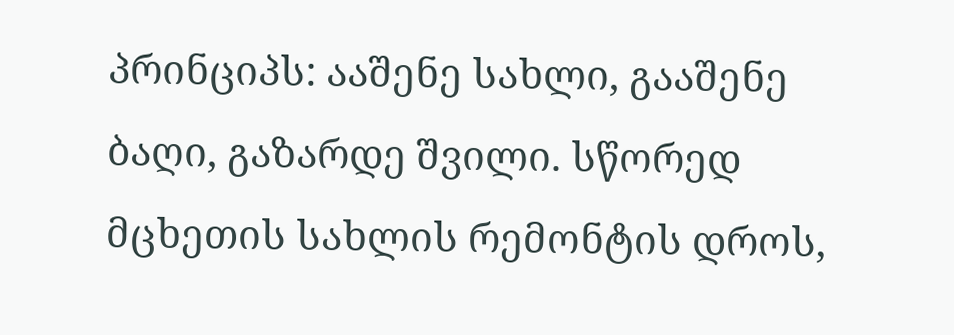პრინციპს: ააშენე სახლი, გააშენე ბაღი, გაზარდე შვილი. სწორედ მცხეთის სახლის რემონტის დროს,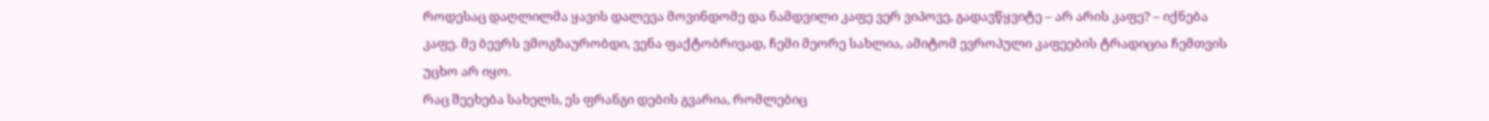როდესაც დაღლილმა ყავის დალევა მოვინდომე და ნამდვილი კაფე ვერ ვიპოვე, გადავწყვიტე – არ არის კაფე? – იქნება კაფე. მე ბევრს ვმოგზაურობდი, ვენა ფაქტობრივად, ჩემი მეორე სახლია, ამიტომ ევროპული კაფეების ტრადიცია ჩემთვის უცხო არ იყო.
რაც შეეხება სახელს, ეს ფრანგი დების გვარია, რომლებიც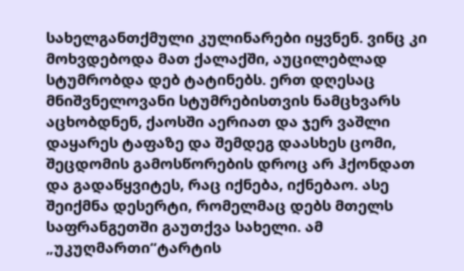სახელგანთქმული კულინარები იყვნენ. ვინც კი მოხვდებოდა მათ ქალაქში, აუცილებლად სტუმრობდა დებ ტატინებს. ერთ დღესაც მნიშვნელოვანი სტუმრებისთვის ნამცხვარს აცხობდნენ, ქაოსში აერიათ და ჯერ ვაშლი დაყარეს ტაფაზე და შემდეგ დაასხეს ცომი, შეცდომის გამოსწორების დროც არ ჰქონდათ და გადაწყვიტეს, რაც იქნება, იქნებაო. ასე შეიქმნა დესერტი, რომელმაც დებს მთელს საფრანგეთში გაუთქვა სახელი. ამ „უკუღმართი“ტარტის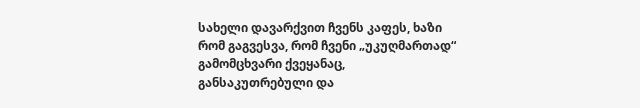სახელი დავარქვით ჩვენს კაფეს, ხაზი რომ გაგვესვა, რომ ჩვენი „უკუღმართად“ გამომცხვარი ქვეყანაც, განსაკუთრებული და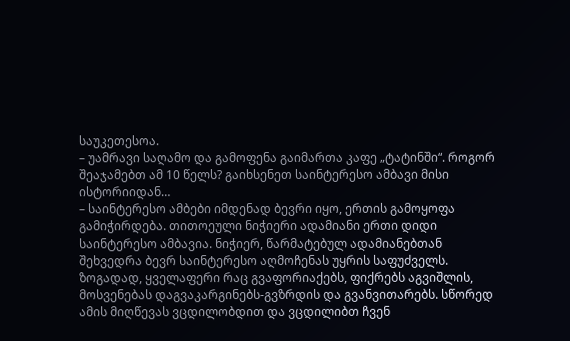საუკეთესოა.
– უამრავი საღამო და გამოფენა გაიმართა კაფე „ტატინში“. როგორ შეაჯამებთ ამ 10 წელს? გაიხსენეთ საინტერესო ამბავი მისი ისტორიიდან…
– საინტერესო ამბები იმდენად ბევრი იყო, ერთის გამოყოფა გამიჭირდება. თითოეული ნიჭიერი ადამიანი ერთი დიდი საინტერესო ამბავია. ნიჭიერ, წარმატებულ ადამიანებთან შეხვედრა ბევრ საინტერესო აღმოჩენას უყრის საფუძველს. ზოგადად, ყველაფერი რაც გვაფორიაქებს, ფიქრებს აგვიშლის, მოსვენებას დაგვაკარგინებს-გვზრდის და გვანვითარებს. სწორედ ამის მიღწევას ვცდილობდით და ვცდილიბთ ჩვენ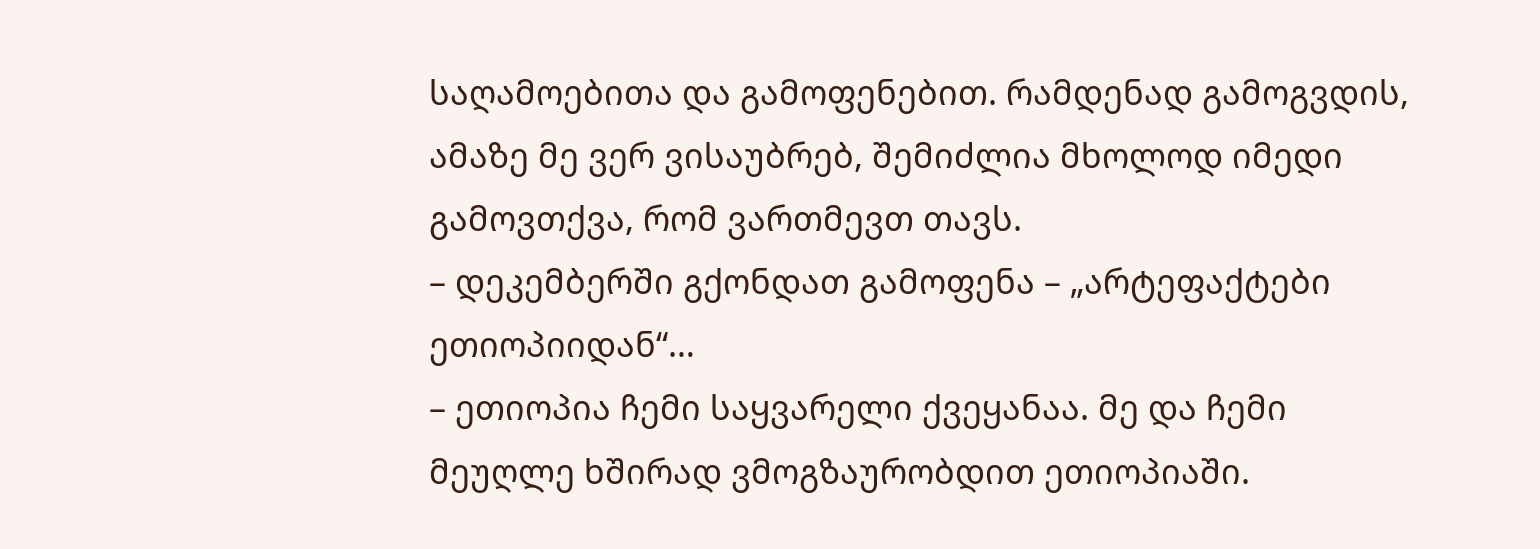საღამოებითა და გამოფენებით. რამდენად გამოგვდის, ამაზე მე ვერ ვისაუბრებ, შემიძლია მხოლოდ იმედი გამოვთქვა, რომ ვართმევთ თავს.
– დეკემბერში გქონდათ გამოფენა – „არტეფაქტები ეთიოპიიდან“…
– ეთიოპია ჩემი საყვარელი ქვეყანაა. მე და ჩემი მეუღლე ხშირად ვმოგზაურობდით ეთიოპიაში.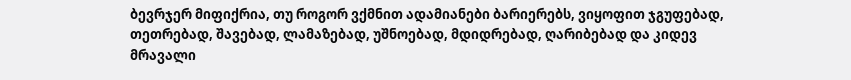ბევრჯერ მიფიქრია, თუ როგორ ვქმნით ადამიანები ბარიერებს, ვიყოფით ჯგუფებად, თეთრებად, შავებად, ლამაზებად, უშნოებად, მდიდრებად, ღარიბებად და კიდევ მრავალი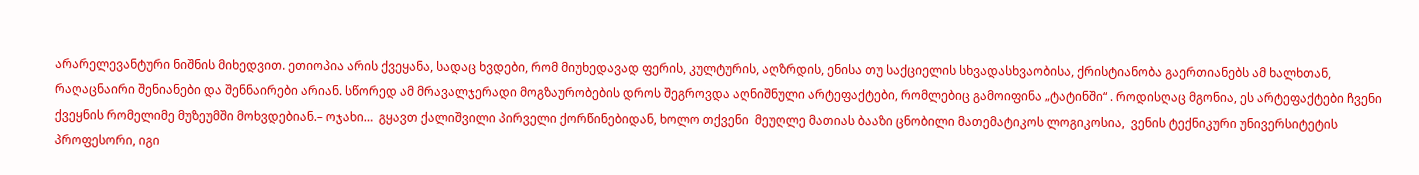არარელევანტური ნიშნის მიხედვით. ეთიოპია არის ქვეყანა, სადაც ხვდები, რომ მიუხედავად ფერის, კულტურის, აღზრდის, ენისა თუ საქციელის სხვადასხვაობისა, ქრისტიანობა გაერთიანებს ამ ხალხთან, რაღაცნაირი შენიანები და შენნაირები არიან. სწორედ ამ მრავალჯერადი მოგზაურობების დროს შეგროვდა აღნიშნული არტეფაქტები, რომლებიც გამოიფინა „ტატინში“ . როდისღაც მგონია, ეს არტეფაქტები ჩვენი ქვეყნის რომელიმე მუზეუმში მოხვდებიან.– ოჯახი…  გყავთ ქალიშვილი პირველი ქორწინებიდან, ხოლო თქვენი  მეუღლე მათიას ბააზი ცნობილი მათემატიკოს ლოგიკოსია,  ვენის ტექნიკური უნივერსიტეტის პროფესორი, იგი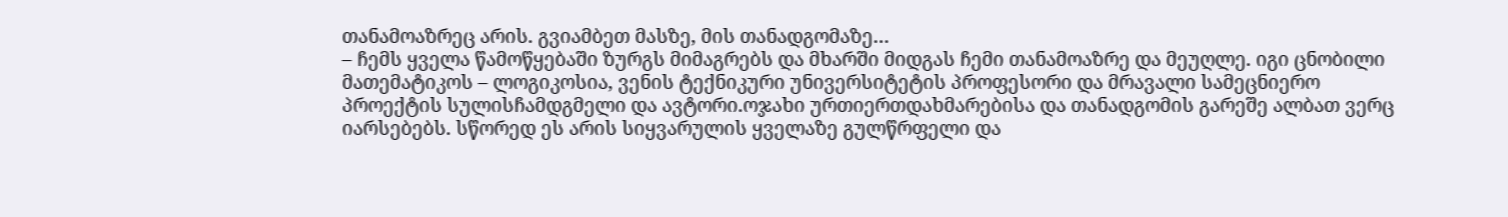თანამოაზრეც არის. გვიამბეთ მასზე, მის თანადგომაზე…
– ჩემს ყველა წამოწყებაში ზურგს მიმაგრებს და მხარში მიდგას ჩემი თანამოაზრე და მეუღლე. იგი ცნობილი მათემატიკოს – ლოგიკოსია, ვენის ტექნიკური უნივერსიტეტის პროფესორი და მრავალი სამეცნიერო პროექტის სულისჩამდგმელი და ავტორი.ოჯახი ურთიერთდახმარებისა და თანადგომის გარეშე ალბათ ვერც იარსებებს. სწორედ ეს არის სიყვარულის ყველაზე გულწრფელი და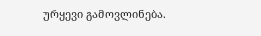ურყევი გამოვლინება.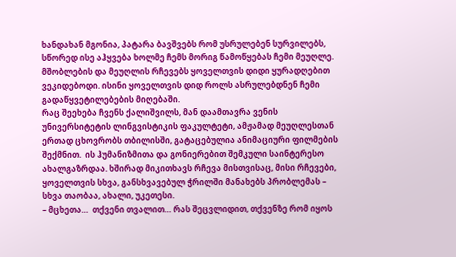ხანდახან მგონია, პატარა ბავშვებს რომ უსრულებენ სურვილებს, სწორედ ისე აჰყვება ხოლმე ჩემს მორიგ წამოწყებას ჩემი მეუღლე. მშობლების და მეუღლის რჩევებს ყოველთვის დიდი ყურადღებით ვეკიდებოდი. ისინი ყოველთვის დიდ როლს ასრულებდნენ ჩემი გადაწყვეტილებების მიღებაში.
რაც შეეხება ჩვენს ქალიშვილს, მან დაამთავრა ვენის უნივერსიტეტის ლინგვისტიკის ფაკულტეტი, ამჟამად მეუღლესთან ერთად ცხოვრობს თბილისში, გატაცებულია ანიმაციური ფილმების შექმნით.  ის ჰუმანიზმითა და გონიერებით შემკული საინტერესო ახალგაზრდაა. ხშირად მიკითხავს რჩევა მისთვისაც, მისი რჩევები, ყოველთვის სხვა, განსხვავებულ ჭრილში მანახებს პრობლემას – სხვა თაობაა, ახალი, უკეთესი.
– მცხეთა…  თქვენი თვალით… რას შეცვლიდით, თქვენზე რომ იყოს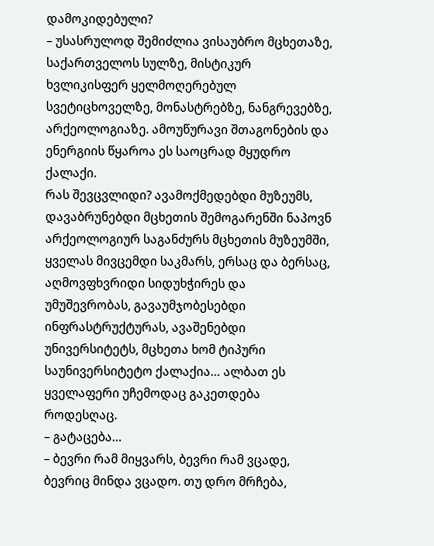დამოკიდებული?
– უსასრულოდ შემიძლია ვისაუბრო მცხეთაზე, საქართველოს სულზე, მისტიკურ ხვლიკისფერ ყელმოღერებულ სვეტიცხოველზე, მონასტრებზე, ნანგრევებზე, არქეოლოგიაზე. ამოუწურავი შთაგონების და ენერგიის წყაროა ეს საოცრად მყუდრო ქალაქი.
რას შევცვლიდი? ავამოქმედებდი მუზეუმს, დავაბრუნებდი მცხეთის შემოგარენში ნაპოვნ არქეოლოგიურ საგანძურს მცხეთის მუზეუმში, ყველას მივცემდი საკმარს, ერსაც და ბერსაც, აღმოვფხვრიდი სიდუხჭირეს და უმუშევრობას, გავაუმჯობესებდი ინფრასტრუქტურას, ავაშენებდი უნივერსიტეტს, მცხეთა ხომ ტიპური საუნივერსიტეტო ქალაქია… ალბათ ეს ყველაფერი უჩემოდაც გაკეთდება როდესღაც.
– გატაცება…
– ბევრი რამ მიყვარს, ბევრი რამ ვცადე, ბევრიც მინდა ვცადო. თუ დრო მრჩება,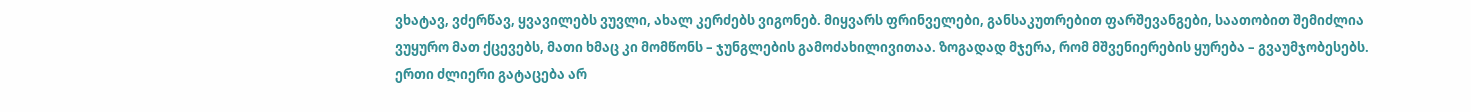ვხატავ, ვძერწავ, ყვავილებს ვუვლი, ახალ კერძებს ვიგონებ. მიყვარს ფრინველები, განსაკუთრებით ფარშევანგები, საათობით შემიძლია ვუყურო მათ ქცევებს, მათი ხმაც კი მომწონს – ჯუნგლების გამოძახილივითაა. ზოგადად მჯერა, რომ მშვენიერების ყურება – გვაუმჯობესებს. ერთი ძლიერი გატაცება არ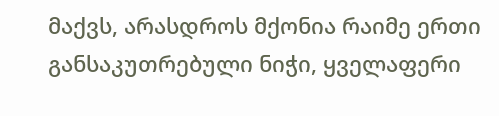მაქვს, არასდროს მქონია რაიმე ერთი განსაკუთრებული ნიჭი, ყველაფერი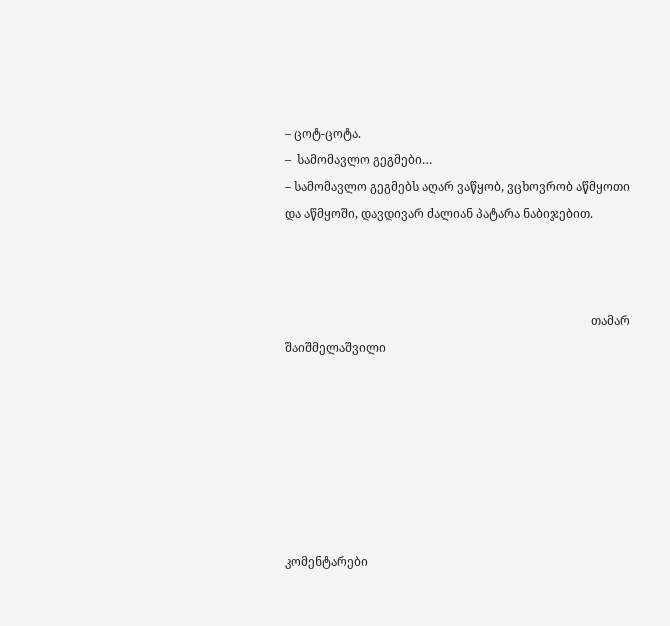– ცოტ-ცოტა.
–  სამომავლო გეგმები…
– სამომავლო გეგმებს აღარ ვაწყობ, ვცხოვრობ აწმყოთი და აწმყოში, დავდივარ ძალიან პატარა ნაბიჯებით.



                                                                                                      თამარ შაიშმელაშვილი







კომენტარები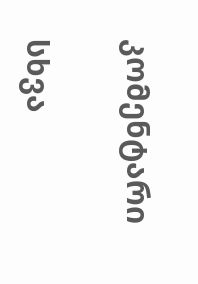კომენტარი

სხვა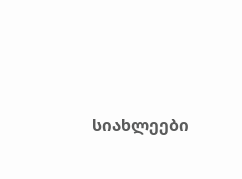სიახლეები